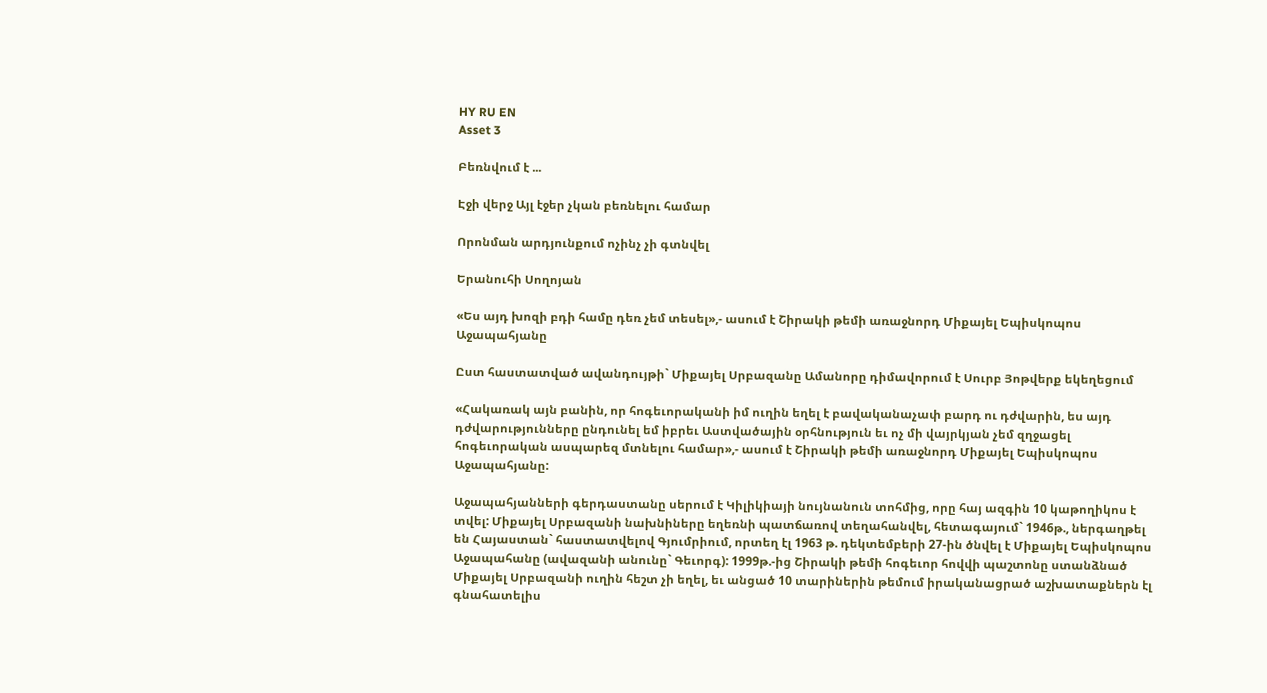HY RU EN
Asset 3

Բեռնվում է ...

Էջի վերջ Այլ էջեր չկան բեռնելու համար

Որոնման արդյունքում ոչինչ չի գտնվել

Երանուհի Սողոյան

«Ես այդ խոզի բդի համը դեռ չեմ տեսել»,- ասում է Շիրակի թեմի առաջնորդ Միքայել Եպիսկոպոս Աջապահյանը

Ըստ հաստատված ավանդույթի` Միքայել Սրբազանը Ամանորը դիմավորում է Սուրբ Յոթվերք եկեղեցում

«Հակառակ այն բանին, որ հոգեւորականի իմ ուղին եղել է բավականաչափ բարդ ու դժվարին, ես այդ դժվարությունները ընդունել եմ իբրեւ Աստվածային օրհնություն եւ ոչ մի վայրկյան չեմ զղջացել հոգեւորական ասպարեզ մտնելու համար»,- ասում է Շիրակի թեմի առաջնորդ Միքայել Եպիսկոպոս Աջապահյանը:

Աջապահյանների գերդաստանը սերում է Կիլիկիայի նույնանուն տոհմից, որը հայ ազգին 10 կաթողիկոս է տվել: Միքայել Սրբազանի նախնիները եղեռնի պատճառով տեղահանվել, հետագայում` 1946թ., ներգաղթել են Հայաստան` հաստատվելով Գյումրիում, որտեղ էլ 1963 թ. դեկտեմբերի 27-ին ծնվել է Միքայել Եպիսկոպոս Աջապահանը (ավազանի անունը` Գեւորգ): 1999թ.-ից Շիրակի թեմի հոգեւոր հովվի պաշտոնը ստանձնած Միքայել Սրբազանի ուղին հեշտ չի եղել, եւ անցած 10 տարիներին թեմում իրականացրած աշխատաքներն էլ գնահատելիս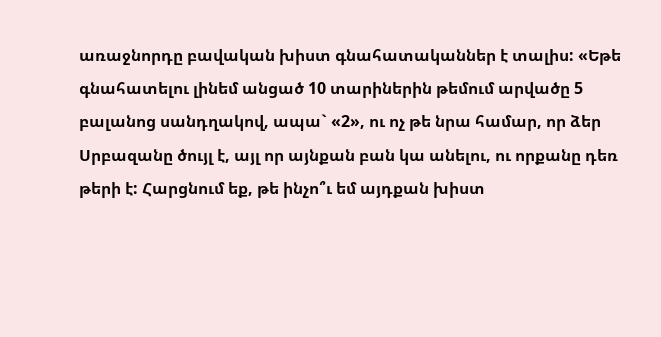առաջնորդը բավական խիստ գնահատականներ է տալիս: «Եթե գնահատելու լինեմ անցած 10 տարիներին թեմում արվածը 5 բալանոց սանդղակով, ապա` «2», ու ոչ թե նրա համար, որ ձեր Սրբազանը ծույլ է, այլ որ այնքան բան կա անելու, ու որքանը դեռ թերի է: Հարցնում եք, թե ինչո՞ւ եմ այդքան խիստ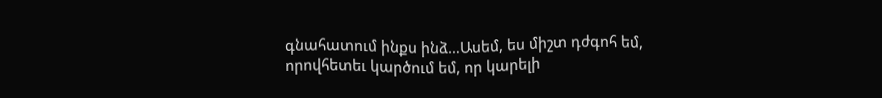գնահատում ինքս ինձ…Ասեմ, ես միշտ դժգոհ եմ, որովհետեւ կարծում եմ, որ կարելի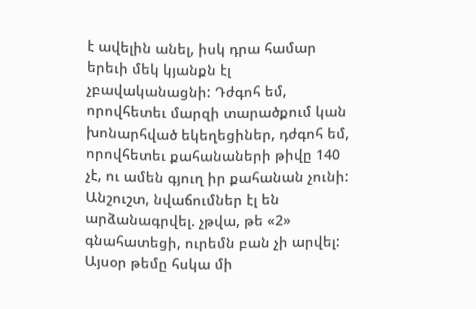է ավելին անել, իսկ դրա համար երեւի մեկ կյանքն էլ չբավականացնի: Դժգոհ եմ, որովհետեւ մարզի տարածքում կան խոնարհված եկեղեցիներ, դժգոհ եմ, որովհետեւ քահանաների թիվը 140 չէ, ու ամեն գյուղ իր քահանան չունի: Անշուշտ, նվաճումներ էլ են արձանագրվել. չթվա, թե «2» գնահատեցի, ուրեմն բան չի արվել: Այսօր թեմը հսկա մի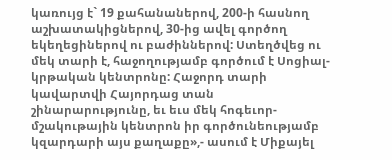կառույց է` 19 քահանաներով, 200-ի հասնող աշխատակիցներով, 30-ից ավել գործող եկեղեցիներով ու բաժիններով: Ստեղծվեց ու մեկ տարի է, հաջողությամբ գործում է Սոցիալ-կրթական կենտրոնը: Հաջորդ տարի կավարտվի Հայորդաց տան շինարարությունը, եւ եւս մեկ հոգեւոր-մշակութային կենտրոն իր գործունեությամբ կզարդարի այս քաղաքը»,- ասում է Միքայել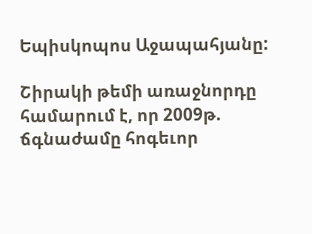Եպիսկոպոս Աջապահյանը:

Շիրակի թեմի առաջնորդը համարում է, որ 2009թ. ճգնաժամը հոգեւոր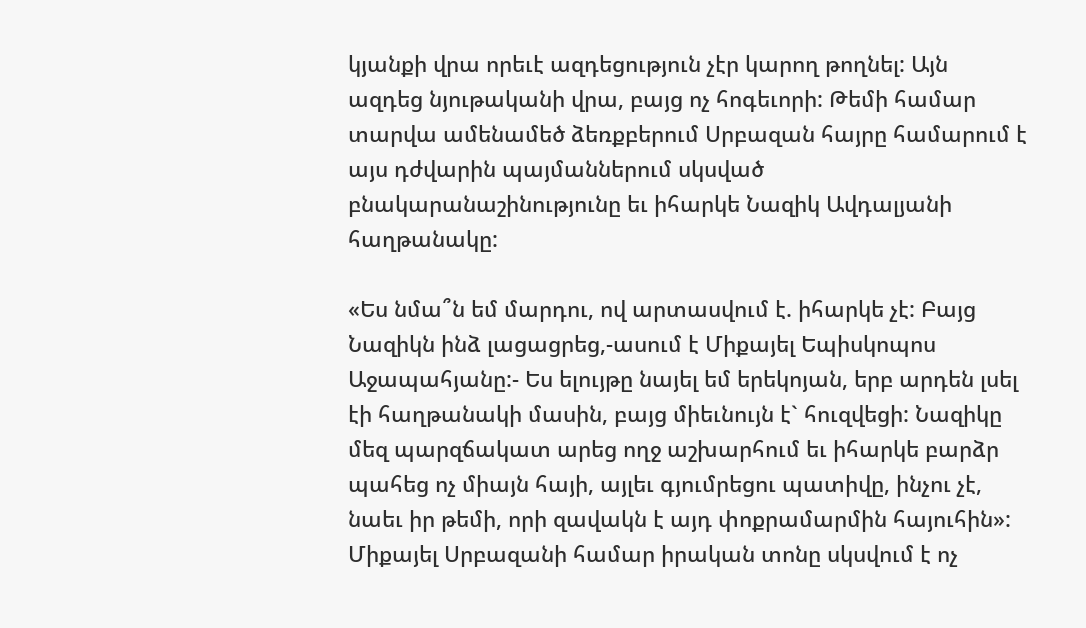կյանքի վրա որեւէ ազդեցություն չէր կարող թողնել: Այն ազդեց նյութականի վրա, բայց ոչ հոգեւորի: Թեմի համար տարվա ամենամեծ ձեռքբերում Սրբազան հայրը համարում է այս դժվարին պայմաններում սկսված բնակարանաշինությունը եւ իհարկե Նազիկ Ավդալյանի հաղթանակը:

«Ես նմա՞ն եմ մարդու, ով արտասվում է. իհարկե չէ: Բայց Նազիկն ինձ լացացրեց,-ասում է Միքայել Եպիսկոպոս Աջապահյանը:- Ես ելույթը նայել եմ երեկոյան, երբ արդեն լսել էի հաղթանակի մասին, բայց միեւնույն է` հուզվեցի: Նազիկը մեզ պարզճակատ արեց ողջ աշխարհում եւ իհարկե բարձր պահեց ոչ միայն հայի, այլեւ գյումրեցու պատիվը, ինչու չէ, նաեւ իր թեմի, որի զավակն է այդ փոքրամարմին հայուհին»: Միքայել Սրբազանի համար իրական տոնը սկսվում է ոչ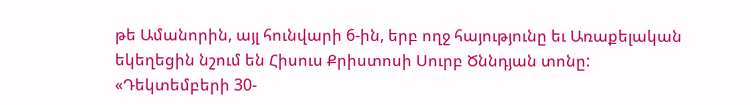թե Ամանորին, այլ հունվարի 6-ին, երբ ողջ հայությունը եւ Առաքելական եկեղեցին նշում են Հիսուս Քրիստոսի Սուրբ Ծննդյան տոնը: «Դեկտեմբերի 30-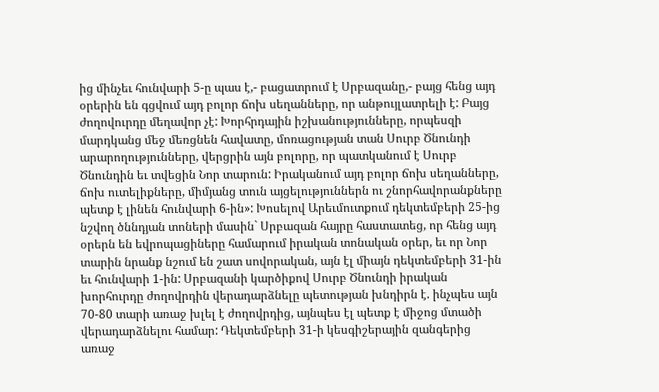ից մինչեւ հունվարի 5-ը պաս է,- բացատրում է Սրբազանը,- բայց հենց այդ օրերին են գցվում այդ բոլոր ճոխ սեղանները, որ անթույլատրելի է: Բայց ժողովուրդը մեղավոր չէ: Խորհրդային իշխանությունները, որպեսզի մարդկանց մեջ մեռցնեն հավատը, մոռացության տան Սուրբ Ծնունդի արարողությունները, վերցրին այն բոլորը, որ պատկանում է Սուրբ Ծնունդին եւ տվեցին Նոր տարուն: Իրականում այդ բոլոր ճոխ սեղանները, ճոխ ուտելիքները, միմյանց տուն այցելություններն ու շնորհավորանքները պետք է լինեն հունվարի 6-ին»: Խոսելով Արեւմուտքում դեկտեմբերի 25-ից նշվող ծննդյան տոների մասին` Սրբազան հայրը հաստատեց, որ հենց այդ օրերն են եվրոպացիները համարում իրական տոնական օրեր, եւ որ Նոր տարին նրանք նշում են շատ սովորական, այն էլ միայն դեկտեմբերի 31-ին եւ հունվարի 1-ին: Սրբազանի կարծիքով Սուրբ Ծնունդի իրական խորհուրդը ժողովրդին վերադարձնելը պետության խնդիրն է. ինչպես այն 70-80 տարի առաջ խլել է ժողովրդից, այնպես էլ պետք է միջոց մտածի վերադարձնելու համար: Դեկտեմբերի 31-ի կեսգիշերային զանգերից առաջ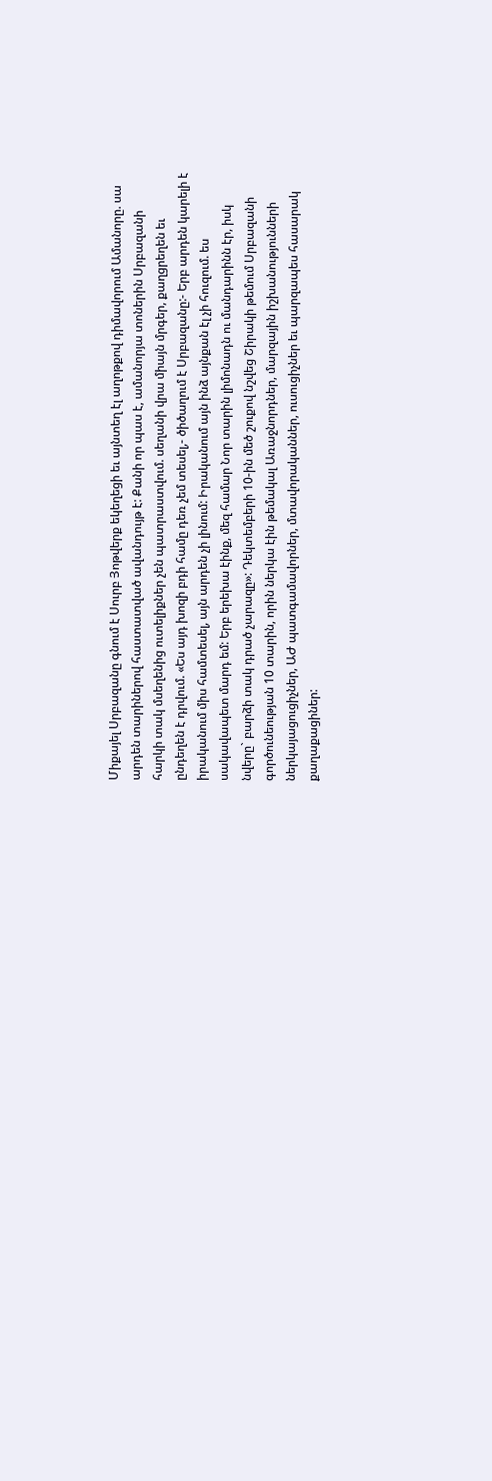Միքայել Սրբազանը գնում է Սուրբ Յոթվերք եկեղեցի եւ այնտեղ էլ աղոթքով դիմավորում Ամանորը. սա արդեն տարիներով հաստատված ավանդույթ է: Քանի որ պաս է, ամանորյա տոներին Սրբազանի հարկի տակ մսեղենից ուտելիքներ չեն պատրաստվում. սեղանի վրա միայն մրգեր, քաղցրեղեն եւ ընդեղեն է դրվում. «Ես այդ խոզի բդի համը դեռ չեմ տեսել,- ծիծաղում է Սրբազանը:- Երբ արդեն կարելի է իրականում միս համտեսել, այն արդեն չի լինում: Իրականում այն ինձ այնքան էլ չի հուզում. ես սակավապետ մարդ եմ: Երբ երեխա էինք, մեզ համար Նոր տարին լիմոնադն ու մանդարինն էր, իսկ նվերը` բարձի տակ դրած չարազը»: Դեկտեմբերի 10-ին մեծ շուքով նշվեց Շիրակի թեմում Սրբազանի գործունեության 10 տարին, որին ներկա էին թեմակալ Առաջնորդներ, մարզային իշխանությունների ներկայացուցիչներ, ԱԺ պատգամավորներ, մտավորականներ, ուսուցիչներ եւ պարզապես հասարակ քաղաքացիներ: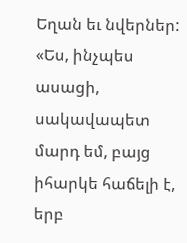Եղան եւ նվերներ: «Ես, ինչպես ասացի, սակավապետ մարդ եմ, բայց իհարկե հաճելի է, երբ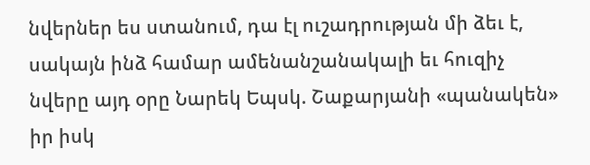նվերներ ես ստանում, դա էլ ուշադրության մի ձեւ է, սակայն ինձ համար ամենանշանակալի եւ հուզիչ նվերը այդ օրը Նարեկ Եպսկ. Շաքարյանի «պանակեն» իր իսկ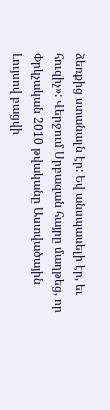ձեռքից ստանալն էր: Եվ անսպասելի էր, եւ հուզիչ»: Վերջում Սրբազան հայրը մաղթեց, որ Փրկչական 2010 թվականը Աստվածային Լույսով բացվի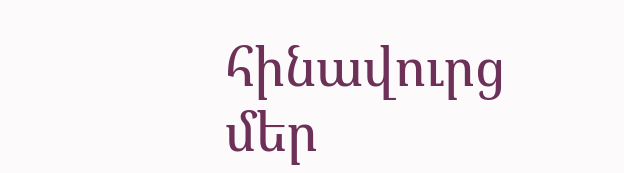հինավուրց մեր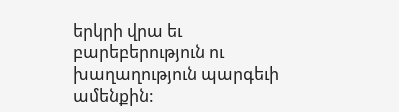երկրի վրա եւ բարեբերություն ու խաղաղություն պարգեւի ամենքին: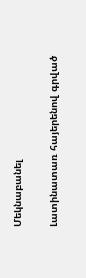Մեկնաբանել

Լատինատառ հայերենով գրված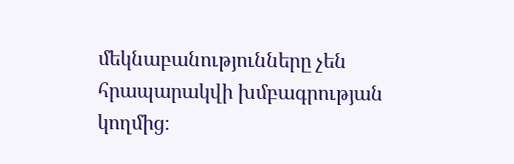մեկնաբանությունները չեն հրապարակվի խմբագրության կողմից։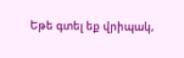Եթե գտել եք վրիպակ,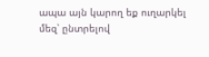ապա այն կարող եք ուղարկել մեզ՝ ընտրելով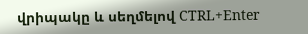վրիպակը և սեղմելով CTRL+Enter